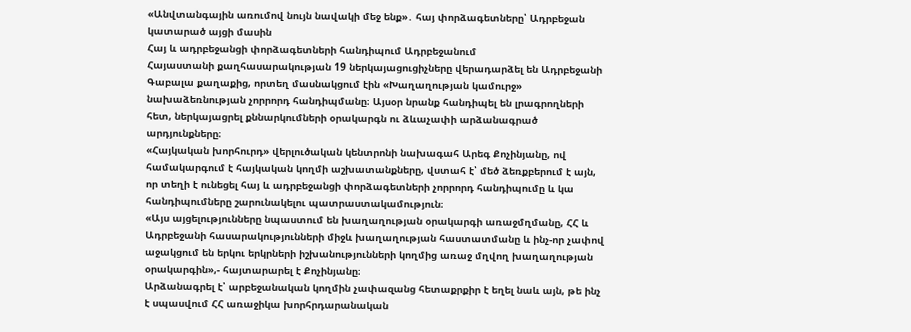«Անվտանգային առումով նույն նավակի մեջ ենք»․ հայ փորձագետները՝ Ադրբեջան կատարած այցի մասին
Հայ և ադրբեջանցի փորձագետների հանդիպում Ադրբեջանում
Հայաստանի քաղհասարակության 19 ներկայացուցիչները վերադարձել են Ադրբեջանի Գաբալա քաղաքից, որտեղ մասնակցում էին «Խաղաղության կամուրջ» նախաձեռնության չորրորդ հանդիպմանը։ Այսօր նրանք հանդիպել են լրագրողների հետ, ներկայացրել քննարկումների օրակարգն ու ձևաչափի արձանագրած արդյունքները։
«Հայկական խորհուրդ» վերլուծական կենտրոնի նախագահ Արեգ Քոչինյանը, ով համակարգում է հայկական կողմի աշխատանքները, վստահ է՝ մեծ ձեռքբերում է այն, որ տեղի է ունեցել հայ և ադրբեջանցի փորձագետների չորրորդ հանդիպումը և կա հանդիպումները շարունակելու պատրաստակամություն։
«Այս այցելությունները նպաստում են խաղաղության օրակարգի առաջմղմանը, ՀՀ և Ադրբեջանի հասարակությունների միջև խաղաղության հաստատմանը և ինչ-որ չափով աջակցում են երկու երկրների իշխանությունների կողմից առաջ մղվող խաղաղության օրակարգին»,- հայտարարել է Քոչինյանը։
Արձանագրել է՝ արբեջանական կողմին չափազանց հետաքրքիր է եղել նաև այն, թե ինչ է սպասվում ՀՀ առաջիկա խորհրդարանական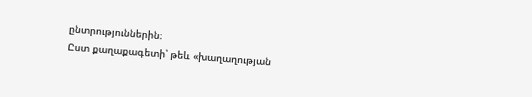ընտրություններին։
Ըստ քաղաքագետի՝ թեև «խաղաղության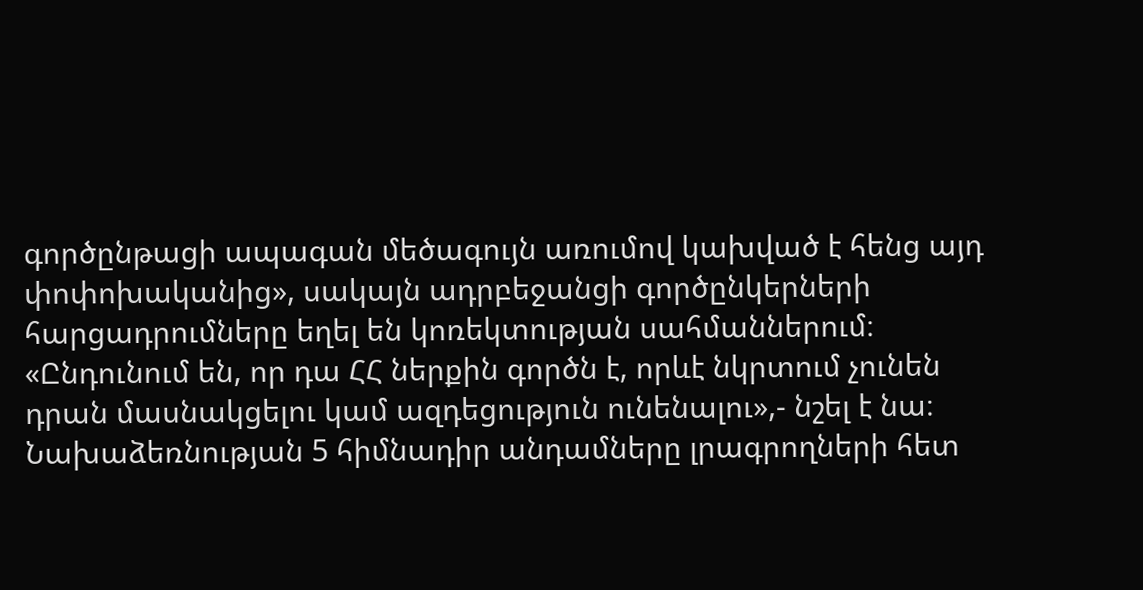գործընթացի ապագան մեծագույն առումով կախված է հենց այդ փոփոխականից», սակայն ադրբեջանցի գործընկերների հարցադրումները եղել են կոռեկտության սահմաններում։
«Ընդունում են, որ դա ՀՀ ներքին գործն է, որևէ նկրտում չունեն դրան մասնակցելու կամ ազդեցություն ունենալու»,- նշել է նա։
Նախաձեռնության 5 հիմնադիր անդամները լրագրողների հետ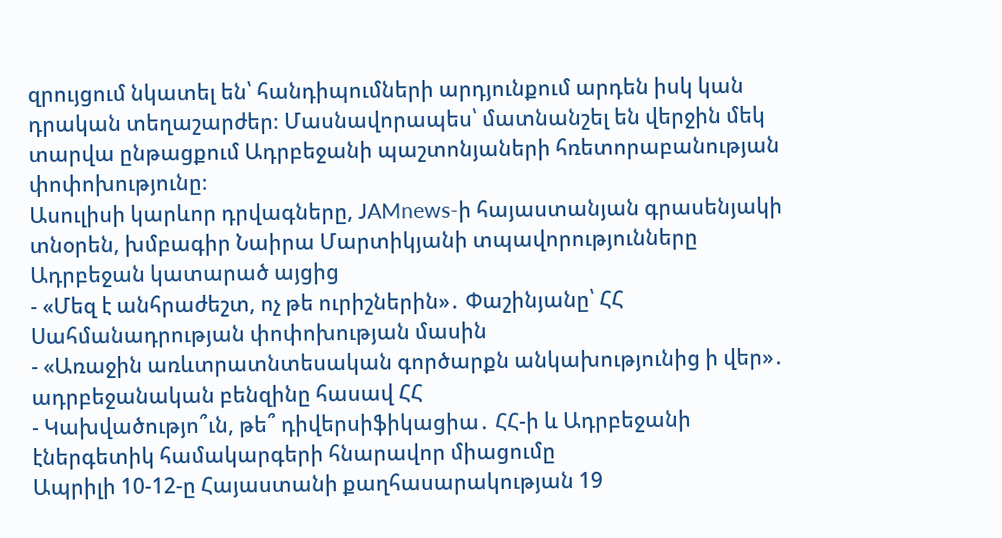զրույցում նկատել են՝ հանդիպումների արդյունքում արդեն իսկ կան դրական տեղաշարժեր։ Մասնավորապես՝ մատնանշել են վերջին մեկ տարվա ընթացքում Ադրբեջանի պաշտոնյաների հռետորաբանության փոփոխությունը։
Ասուլիսի կարևոր դրվագները, JAMnews-ի հայաստանյան գրասենյակի տնօրեն, խմբագիր Նաիրա Մարտիկյանի տպավորությունները Ադրբեջան կատարած այցից
- «Մեզ է անհրաժեշտ, ոչ թե ուրիշներին»․ Փաշինյանը՝ ՀՀ Սահմանադրության փոփոխության մասին
- «Առաջին առևտրատնտեսական գործարքն անկախությունից ի վեր»․ ադրբեջանական բենզինը հասավ ՀՀ
- Կախվածությո՞ւն, թե՞ դիվերսիֆիկացիա․ ՀՀ-ի և Ադրբեջանի էներգետիկ համակարգերի հնարավոր միացումը
Ապրիլի 10-12-ը Հայաստանի քաղհասարակության 19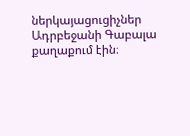ներկայացուցիչներ Ադրբեջանի Գաբալա քաղաքում էին։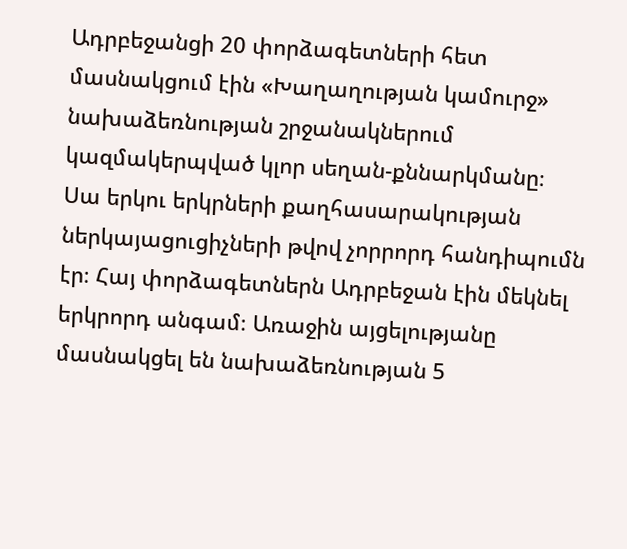Ադրբեջանցի 20 փորձագետների հետ մասնակցում էին «Խաղաղության կամուրջ» նախաձեռնության շրջանակներում կազմակերպված կլոր սեղան-քննարկմանը։
Սա երկու երկրների քաղհասարակության ներկայացուցիչների թվով չորրորդ հանդիպումն էր։ Հայ փորձագետներն Ադրբեջան էին մեկնել երկրորդ անգամ։ Առաջին այցելությանը մասնակցել են նախաձեռնության 5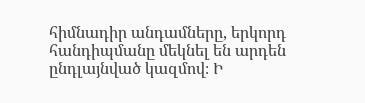հիմնադիր անդամները, երկորդ հանդիպմանը մեկնել են արդեն ընդլայնված կազմով։ Ի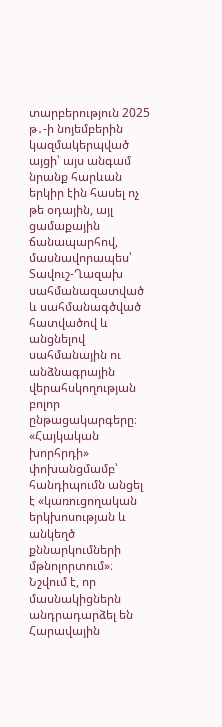տարբերություն 2025 թ․-ի նոյեմբերին կազմակերպված այցի՝ այս անգամ նրանք հարևան երկիր էին հասել ոչ թե օդային, այլ ցամաքային ճանապարհով, մասնավորապես՝ Տավուշ-Ղազախ սահմանազատված և սահմանագծված հատվածով և անցնելով սահմանային ու անձնագրային վերահսկողության բոլոր ընթացակարգերը։
«Հայկական խորհրդի» փոխանցմամբ՝ հանդիպումն անցել է «կառուցողական երկխոսության և անկեղծ քննարկումների մթնոլորտում»։ Նշվում է, որ մասնակիցներն անդրադարձել են Հարավային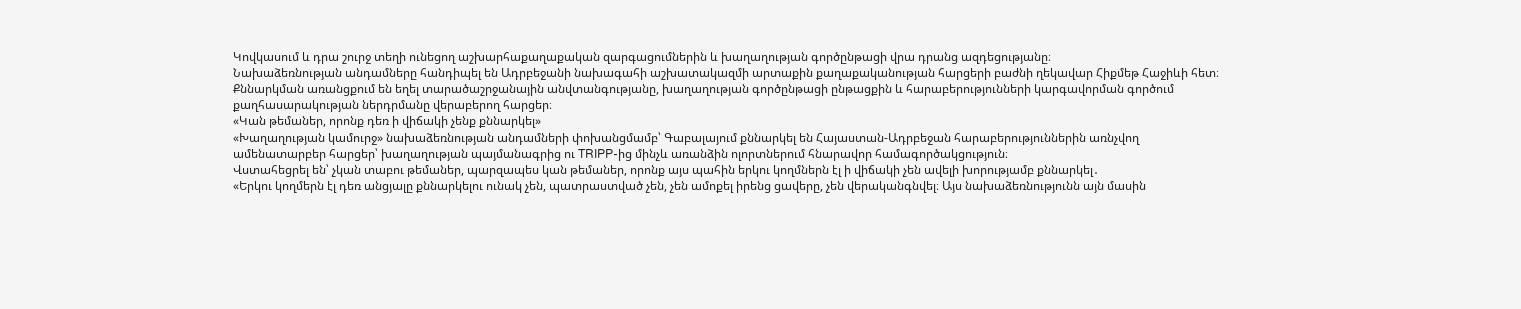Կովկասում և դրա շուրջ տեղի ունեցող աշխարհաքաղաքական զարգացումներին և խաղաղության գործընթացի վրա դրանց ազդեցությանը։
Նախաձեռնության անդամները հանդիպել են Ադրբեջանի նախագահի աշխատակազմի արտաքին քաղաքականության հարցերի բաժնի ղեկավար Հիքմեթ Հաջիևի հետ։ Քննարկման առանցքում են եղել տարածաշրջանային անվտանգությանը, խաղաղության գործընթացի ընթացքին և հարաբերությունների կարգավորման գործում քաղհասարակության ներդրմանը վերաբերող հարցեր։
«Կան թեմաներ, որոնք դեռ ի վիճակի չենք քննարկել»
«Խաղաղության կամուրջ» նախաձեռնության անդամների փոխանցմամբ՝ Գաբալայում քննարկել են Հայաստան-Ադրբեջան հարաբերություններին առնչվող ամենատարբեր հարցեր՝ խաղաղության պայմանագրից ու TRIPP-ից մինչև առանձին ոլորտներում հնարավոր համագործակցություն։
Վստահեցրել են՝ չկան տաբու թեմաներ, պարզապես կան թեմաներ, որոնք այս պահին երկու կողմներն էլ ի վիճակի չեն ավելի խորությամբ քննարկել․
«Երկու կողմերն էլ դեռ անցյալը քննարկելու ունակ չեն, պատրաստված չեն, չեն ամոքել իրենց ցավերը, չեն վերականգնվել։ Այս նախաձեռնությունն այն մասին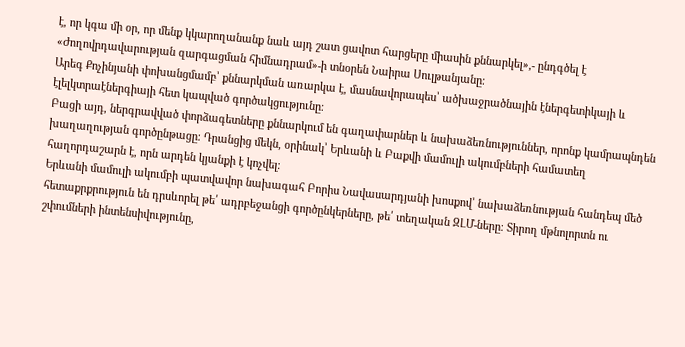է, որ կգա մի օր, որ մենք կկարողանանք նաև այդ շատ ցավոտ հարցերը միասին քննարկել»,- ընդգծել է «Ժողովրդավարության զարգացման հիմնադրամ»-ի տնօրեն Նաիրա Սուլթանյանը։
Արեգ Քոչինյանի փոխանցմամբ՝ քննարկման առարկա է, մասնավորապես՝ ածխաջրածնային էներգետիկայի և էլելկտրաէներգիայի հետ կապված գործակցությունը։
Բացի այդ, ներգրավված փորձագետները քննարկում են գաղափարներ և նախաձեռնություններ, որոնք կամրապնդեն խաղաղության գործընթացը։ Դրանցից մեկն, օրինակ՝ Երևանի և Բաքվի մամուլի ակումբների համատեղ հաղորդաշարն է, որն արդեն կյանքի է կոչվել։
Երևանի մամուլի ակումբի պատվավոր նախագահ Բորիս Նավասարդյանի խոսքով՝ նախաձեռնության հանդեպ մեծ հետաքրքրություն են դրսևորել թե՛ ադրբեջանցի գործընկերները, թե՛ տեղական ԶԼՄ-ները։ Տիրող մթնոլորտն ու շփումների ինտենսիվությունը,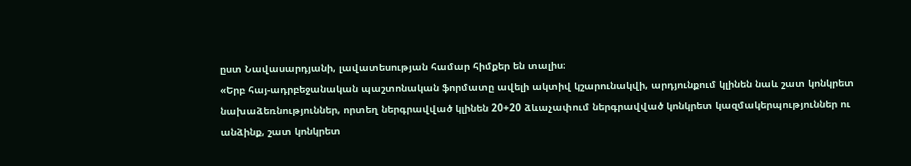ըստ Նավասարդյանի, լավատեսության համար հիմքեր են տալիս։
«Երբ հայ-ադրբեջանական պաշտոնական ֆորմատը ավելի ակտիվ կշարունակվի, արդյունքում կլինեն նաև շատ կոնկրետ նախաձեռնություններ, որտեղ ներգրավված կլինեն 20+20 ձևաչափում ներգրավված կոնկրետ կազմակերպություններ ու անձինք, շատ կոնկրետ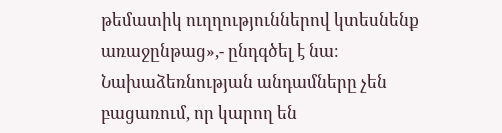թեմատիկ ուղղություններով կտեսնենք առաջընթաց»,- ընդգծել է նա։
Նախաձեռնության անդամները չեն բացառում, որ կարող են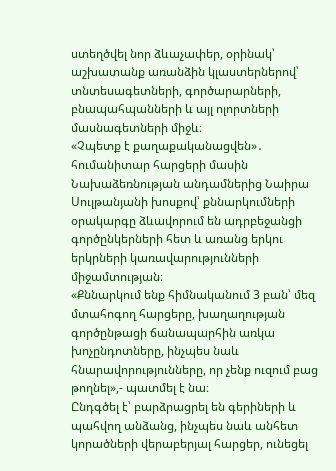ստեղծվել նոր ձևաչափեր, օրինակ՝ աշխատանք առանձին կլաստերներով՝ տնտեսագետների, գործարարների, բնապահպանների և այլ ոլորտների մասնագետների միջև։
«Չպետք է քաղաքականացվեն»․ հումանիտար հարցերի մասին
Նախաձեռնության անդամներից Նաիրա Սուլթանյանի խոսքով՝ քննարկումների օրակարգը ձևավորում են ադրբեջանցի գործընկերների հետ և առանց երկու երկրների կառավարությունների միջամտության։
«Քննարկում ենք հիմնականում 3 բան՝ մեզ մտահոգող հարցերը, խաղաղության գործընթացի ճանապարհին առկա խոչընդոտները, ինչպես նաև հնարավորությունները, որ չենք ուզում բաց թողնել»,- պատմել է նա։
Ընդգծել է՝ բարձրացրել են գերիների և պահվող անձանց, ինչպես նաև անհետ կորածների վերաբերյալ հարցեր, ունեցել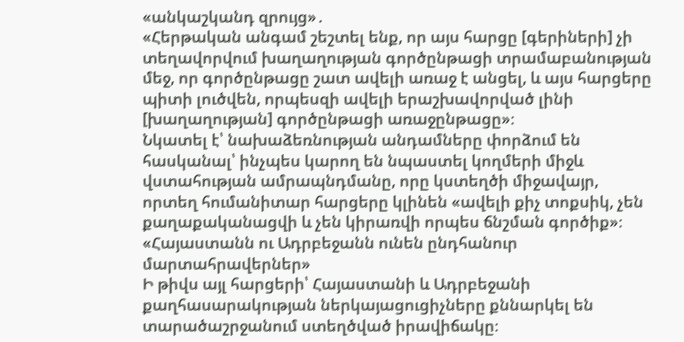«անկաշկանդ զրույց»․
«Հերթական անգամ շեշտել ենք, որ այս հարցը [գերիների] չի տեղավորվում խաղաղության գործընթացի տրամաբանության մեջ, որ գործընթացը շատ ավելի առաջ է անցել, և այս հարցերը պիտի լուծվեն, որպեսզի ավելի երաշխավորված լինի [խաղաղության] գործընթացի առաջընթացը»։
Նկատել է՝ նախաձեռնության անդամները փորձում են հասկանալ՝ ինչպես կարող են նպաստել կողմերի միջև վստահության ամրապնդմանը, որը կստեղծի միջավայր, որտեղ հումանիտար հարցերը կլինեն «ավելի քիչ տոքսիկ, չեն քաղաքականացվի և չեն կիրառվի որպես ճնշման գործիք»։
«Հայաստանն ու Ադրբեջանն ունեն ընդհանուր մարտահրավերներ»
Ի թիվս այլ հարցերի՝ Հայաստանի և Ադրբեջանի քաղհասարակության ներկայացուցիչները քննարկել են տարածաշրջանում ստեղծված իրավիճակը։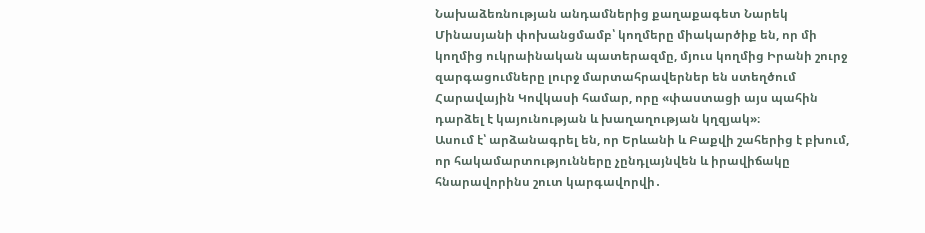Նախաձեռնության անդամներից քաղաքագետ Նարեկ Մինասյանի փոխանցմամբ՝ կողմերը միակարծիք են, որ մի կողմից ուկրաինական պատերազմը, մյուս կողմից Իրանի շուրջ զարգացումները լուրջ մարտահրավերներ են ստեղծում Հարավային Կովկասի համար, որը «փաստացի այս պահին դարձել է կայունության և խաղաղության կղզյակ»։
Ասում է՝ արձանագրել են, որ Երևանի և Բաքվի շահերից է բխում, որ հակամարտությունները չընդլայնվեն և իրավիճակը հնարավորինս շուտ կարգավորվի․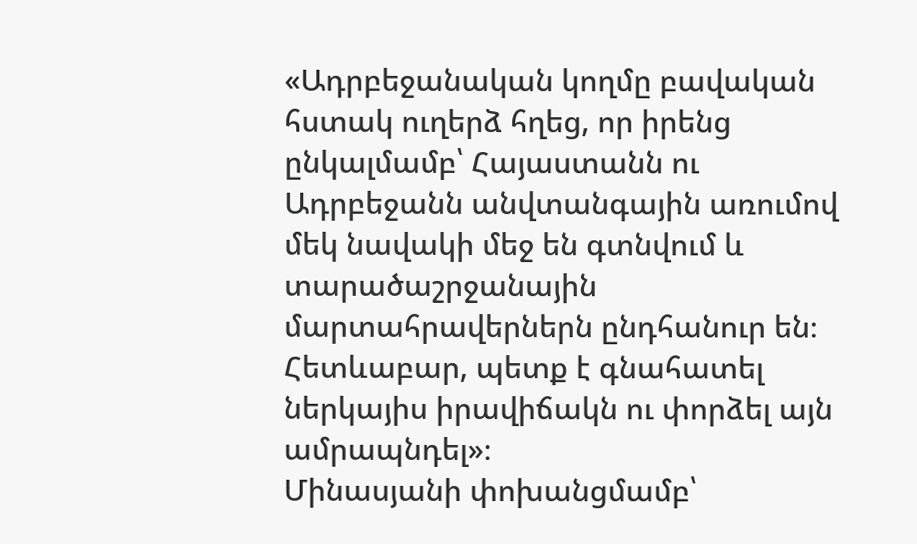«Ադրբեջանական կողմը բավական հստակ ուղերձ հղեց, որ իրենց ընկալմամբ՝ Հայաստանն ու Ադրբեջանն անվտանգային առումով մեկ նավակի մեջ են գտնվում և տարածաշրջանային մարտահրավերներն ընդհանուր են։ Հետևաբար, պետք է գնահատել ներկայիս իրավիճակն ու փորձել այն ամրապնդել»։
Մինասյանի փոխանցմամբ՝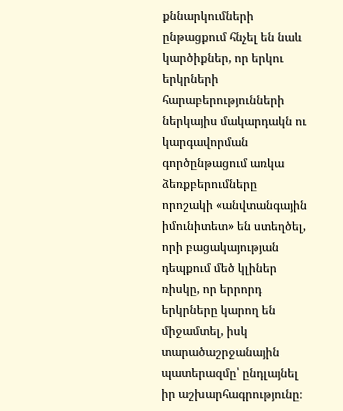քննարկումների ընթացքում հնչել են նաև կարծիքներ, որ երկու երկրների հարաբերությունների ներկայիս մակարդակն ու կարգավորման գործընթացում առկա ձեռքբերումները որոշակի «անվտանգային իմունիտետ» են ստեղծել, որի բացակայության դեպքում մեծ կլիներ ռիսկը, որ երրորդ երկրները կարող են միջամտել, իսկ տարածաշրջանային պատերազմը՝ ընդլայնել իր աշխարհագրությունը։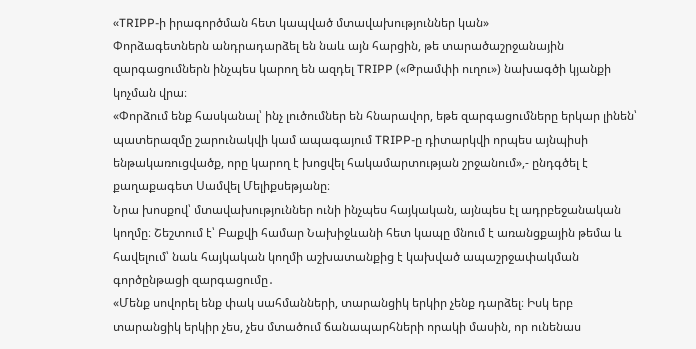«TRIPP-ի իրագործման հետ կապված մտավախություններ կան»
Փորձագետներն անդրադարձել են նաև այն հարցին, թե տարածաշրջանային զարգացումներն ինչպես կարող են ազդել TRIPP («Թրամփի ուղու») նախագծի կյանքի կոչման վրա։
«Փորձում ենք հասկանալ՝ ինչ լուծումներ են հնարավոր, եթե զարգացումները երկար լինեն՝ պատերազմը շարունակվի կամ ապագայում TRIPP-ը դիտարկվի որպես այնպիսի ենթակառուցվածք, որը կարող է խոցվել հակամարտության շրջանում»,- ընդգծել է քաղաքագետ Սամվել Մելիքսեթյանը։
Նրա խոսքով՝ մտավախություններ ունի ինչպես հայկական, այնպես էլ ադրբեջանական կողմը։ Շեշտում է՝ Բաքվի համար Նախիջևանի հետ կապը մնում է առանցքային թեմա և հավելում՝ նաև հայկական կողմի աշխատանքից է կախված ապաշրջափակման գործընթացի զարգացումը․
«Մենք սովորել ենք փակ սահմանների, տարանցիկ երկիր չենք դարձել։ Իսկ երբ տարանցիկ երկիր չես, չես մտածում ճանապարհների որակի մասին, որ ունենաս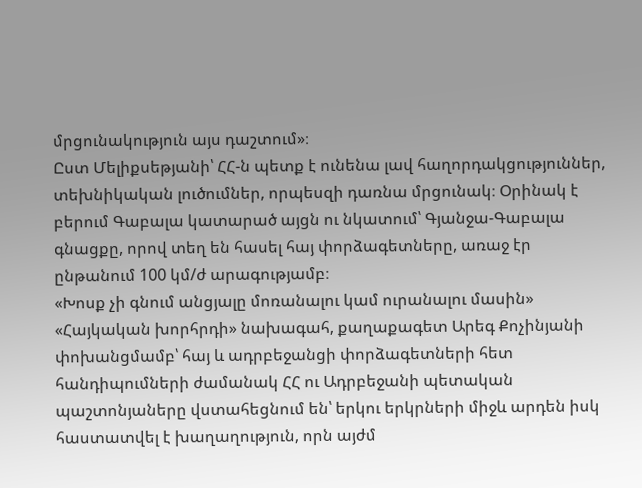մրցունակություն այս դաշտում»։
Ըստ Մելիքսեթյանի՝ ՀՀ-ն պետք է ունենա լավ հաղորդակցություններ, տեխնիկական լուծումներ, որպեսզի դառնա մրցունակ։ Օրինակ է բերում Գաբալա կատարած այցն ու նկատում՝ Գյանջա-Գաբալա գնացքը, որով տեղ են հասել հայ փորձագետները, առաջ էր ընթանում 100 կմ/ժ արագությամբ։
«Խոսք չի գնում անցյալը մոռանալու կամ ուրանալու մասին»
«Հայկական խորհրդի» նախագահ, քաղաքագետ Արեգ Քոչինյանի փոխանցմամբ՝ հայ և ադրբեջանցի փորձագետների հետ հանդիպումների ժամանակ ՀՀ ու Ադրբեջանի պետական պաշտոնյաները վստահեցնում են՝ երկու երկրների միջև արդեն իսկ հաստատվել է խաղաղություն, որն այժմ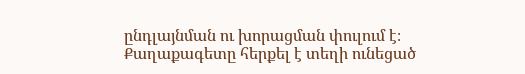ընդլայնման ու խորացման փուլում է։
Քաղաքագետը հերքել է տեղի ունեցած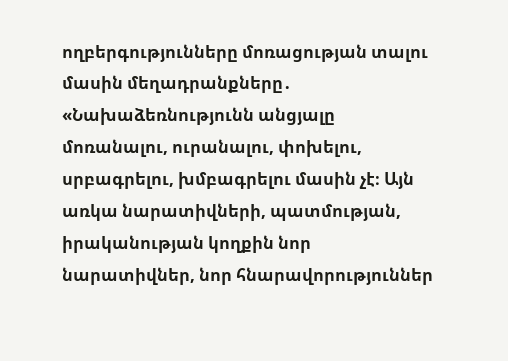ողբերգությունները մոռացության տալու մասին մեղադրանքները․
«Նախաձեռնությունն անցյալը մոռանալու, ուրանալու, փոխելու, սրբագրելու, խմբագրելու մասին չէ։ Այն առկա նարատիվների, պատմության, իրականության կողքին նոր նարատիվներ, նոր հնարավորություններ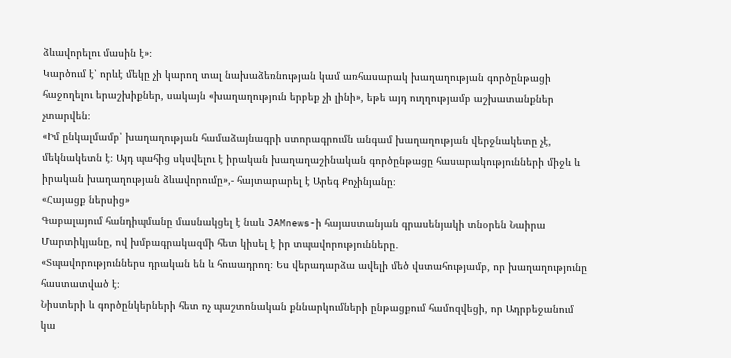ձևավորելու մասին է»։
Կարծում է՝ որևէ մեկը չի կարող տալ նախաձեռնության կամ առհասարակ խաղաղության գործընթացի հաջողելու երաշխիքներ, սակայն «խաղաղություն երբեք չի լինի», եթե այդ ուղղությամբ աշխատանքներ չտարվեն։
«Իմ ընկալմամբ՝ խաղաղության համաձայնագրի ստորագրումն անգամ խաղաղության վերջնակետը չէ, մեկնակետն է։ Այդ պահից սկսվելու է իրական խաղաղաշինական գործընթացը հասարակությունների միջև և իրական խաղաղության ձևավորումը»,- հայտարարել է Արեգ Քոչինյանը։
«Հայացք ներսից»
Գաբալայում հանդիպմանը մասնակցել է նաև JAMnews-ի հայաստանյան գրասենյակի տնօրեն Նաիրա Մարտիկյանը, ով խմբագրակազմի հետ կիսել է իր տպավորությունները․
«Տպավորություններս դրական են և հուսադրող։ Ես վերադարձա ավելի մեծ վստահությամբ, որ խաղաղությունը հաստատված է։
Նիստերի և գործընկերների հետ ոչ պաշտոնական քննարկումների ընթացքում համոզվեցի, որ Ադրբեջանում կա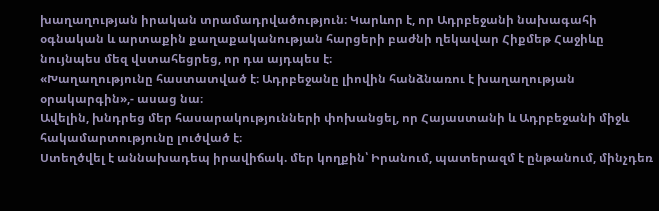խաղաղության իրական տրամադրվածություն։ Կարևոր է, որ Ադրբեջանի նախագահի օգնական և արտաքին քաղաքականության հարցերի բաժնի ղեկավար Հիքմեթ Հաջիևը նույնպես մեզ վստահեցրեց, որ դա այդպես է։
«Խաղաղությունը հաստատված է։ Ադրբեջանը լիովին հանձնառու է խաղաղության օրակարգին»,- ասաց նա։
Ավելին, խնդրեց մեր հասարակությունների փոխանցել, որ Հայաստանի և Ադրբեջանի միջև հակամարտությունը լուծված է։
Ստեղծվել է աննախադեպ իրավիճակ. մեր կողքին՝ Իրանում, պատերազմ է ընթանում, մինչդեռ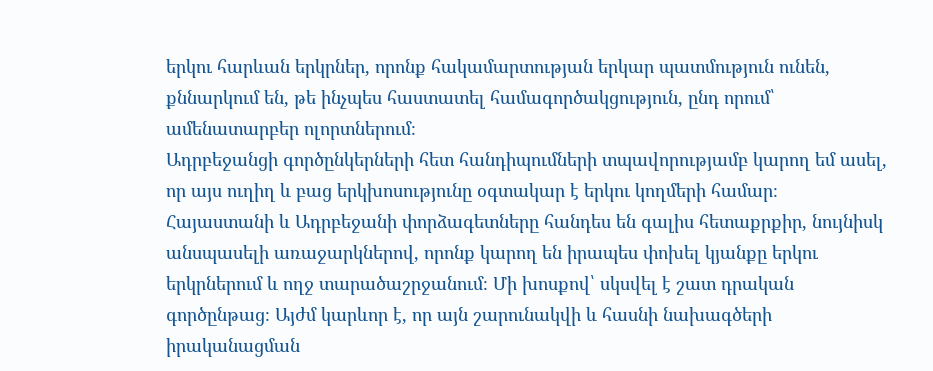երկու հարևան երկրներ, որոնք հակամարտության երկար պատմություն ունեն, քննարկում են, թե ինչպես հաստատել համագործակցություն, ընդ որում՝ ամենատարբեր ոլորտներում։
Ադրբեջանցի գործընկերների հետ հանդիպումների տպավորությամբ կարող եմ ասել, որ այս ուղիղ և բաց երկխոսությունը օգտակար է երկու կողմերի համար։
Հայաստանի և Ադրբեջանի փորձագետները հանդես են գալիս հետաքրքիր, նույնիսկ անսպասելի առաջարկներով, որոնք կարող են իրապես փոխել կյանքը երկու երկրներում և ողջ տարածաշրջանում։ Մի խոսքով՝ սկսվել է շատ դրական գործընթաց։ Այժմ կարևոր է, որ այն շարունակվի և հասնի նախագծերի իրականացման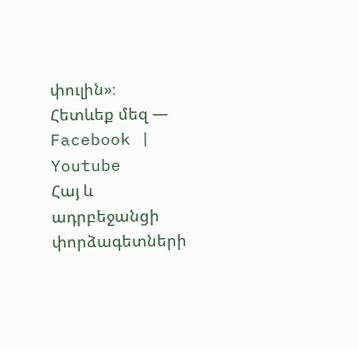փուլին»։
Հետևեք մեզ — Facebook | Youtube
Հայ և ադրբեջանցի փորձագետների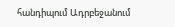հանդիպում Ադրբեջանում